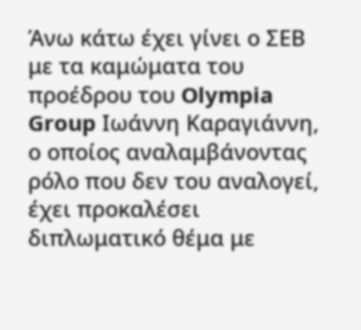Άνω κάτω έχει γίνει ο ΣΕΒ με τα καμώματα του προέδρου του Olympia Group Ιωάννη Καραγιάννη, ο οποίος αναλαμβάνοντας ρόλο που δεν του αναλογεί, έχει προκαλέσει διπλωματικό θέμα με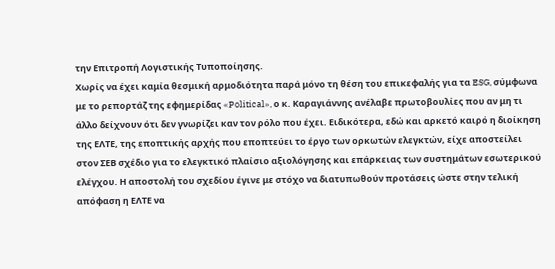την Επιτροπή Λογιστικής Τυποποίησης.
Χωρίς να έχει καμία θεσμική αρμοδιότητα παρά μόνο τη θέση του επικεφαλής για τα ESG, σύμφωνα με το ρεπορτάζ της εφημερίδας «Political», ο κ. Καραγιάννης ανέλαβε πρωτοβουλίες που αν μη τι άλλο δείχνουν ότι δεν γνωρίζει καν τον ρόλο που έχει. Ειδικότερα, εδώ και αρκετό καιρό η διοίκηση της ΕΛΤΕ, της εποπτικής αρχής που εποπτεύει το έργο των ορκωτών ελεγκτών, είχε αποστείλει στον ΣΕΒ σχέδιο για το ελεγκτικό πλαίσιο αξιολόγησης και επάρκειας των συστημάτων εσωτερικού ελέγχου. Η αποστολή του σχεδίου έγινε με στόχο να διατυπωθούν προτάσεις ώστε στην τελική απόφαση η ΕΛΤΕ να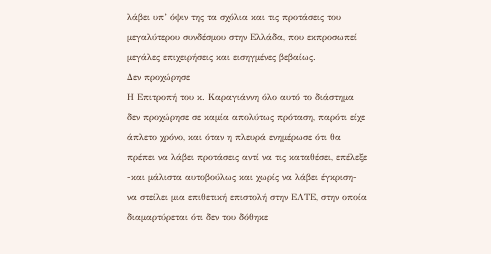λάβει υπ’ όψιν της τα σχόλια και τις προτάσεις του μεγαλύτερου συνδέσμου στην Ελλάδα, που εκπροσωπεί μεγάλες επιχειρήσεις και εισηγμένες βεβαίως.
Δεν προχώρησε
Η Επιτροπή του κ. Καραγιάννη όλο αυτό το διάστημα δεν προχώρησε σε καμία απολύτως πρόταση, παρότι είχε άπλετο χρόνο, και όταν η πλευρά ενημέρωσε ότι θα πρέπει να λάβει προτάσεις αντί να τις καταθέσει, επέλεξε -και μάλιστα αυτοβούλως και χωρίς να λάβει έγκριση- να στείλει μια επιθετική επιστολή στην ΕΛΤΕ, στην οποία διαμαρτύρεται ότι δεν του δόθηκε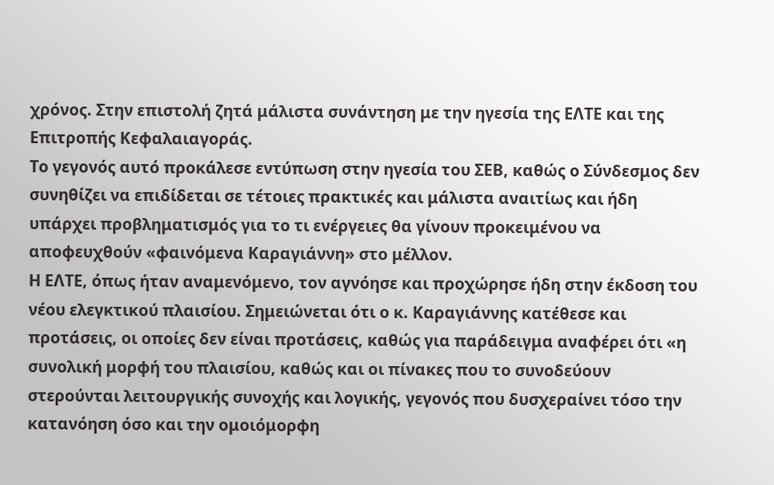χρόνος. Στην επιστολή ζητά μάλιστα συνάντηση με την ηγεσία της ΕΛΤΕ και της Επιτροπής Κεφαλαιαγοράς.
Το γεγονός αυτό προκάλεσε εντύπωση στην ηγεσία του ΣΕΒ, καθώς ο Σύνδεσμος δεν συνηθίζει να επιδίδεται σε τέτοιες πρακτικές και μάλιστα αναιτίως και ήδη υπάρχει προβληματισμός για το τι ενέργειες θα γίνουν προκειμένου να αποφευχθούν «φαινόμενα Καραγιάννη» στο μέλλον.
Η ΕΛΤΕ, όπως ήταν αναμενόμενο, τον αγνόησε και προχώρησε ήδη στην έκδοση του νέου ελεγκτικού πλαισίου. Σημειώνεται ότι ο κ. Καραγιάννης κατέθεσε και προτάσεις, οι οποίες δεν είναι προτάσεις, καθώς για παράδειγμα αναφέρει ότι «η συνολική μορφή του πλαισίου, καθώς και οι πίνακες που το συνοδεύουν στερούνται λειτουργικής συνοχής και λογικής, γεγονός που δυσχεραίνει τόσο την κατανόηση όσο και την ομοιόμορφη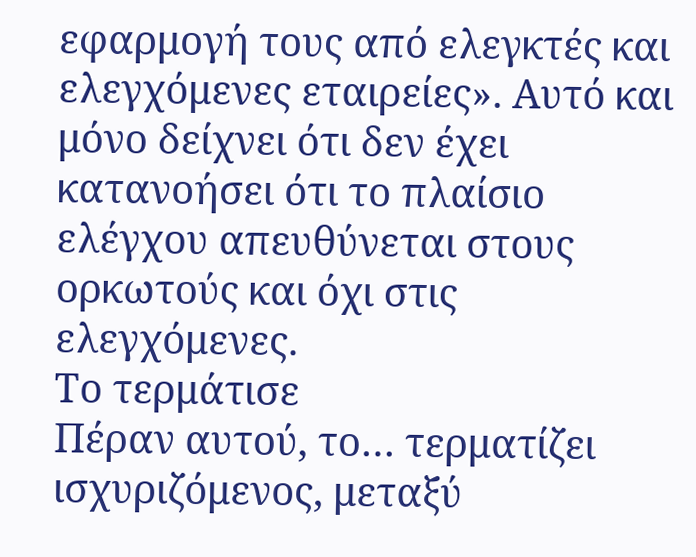εφαρμογή τους από ελεγκτές και ελεγχόμενες εταιρείες». Αυτό και μόνο δείχνει ότι δεν έχει κατανοήσει ότι το πλαίσιο ελέγχου απευθύνεται στους ορκωτούς και όχι στις ελεγχόμενες.
Το τερμάτισε
Πέραν αυτού, το… τερματίζει ισχυριζόμενος, μεταξύ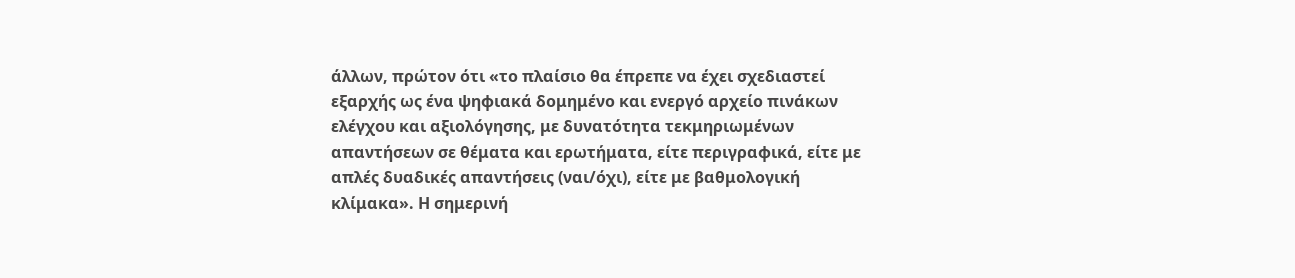άλλων, πρώτον ότι «το πλαίσιο θα έπρεπε να έχει σχεδιαστεί εξαρχής ως ένα ψηφιακά δομημένο και ενεργό αρχείο πινάκων ελέγχου και αξιολόγησης, με δυνατότητα τεκμηριωμένων απαντήσεων σε θέματα και ερωτήματα, είτε περιγραφικά, είτε με απλές δυαδικές απαντήσεις (ναι/όχι), είτε με βαθμολογική κλίμακα». Η σημερινή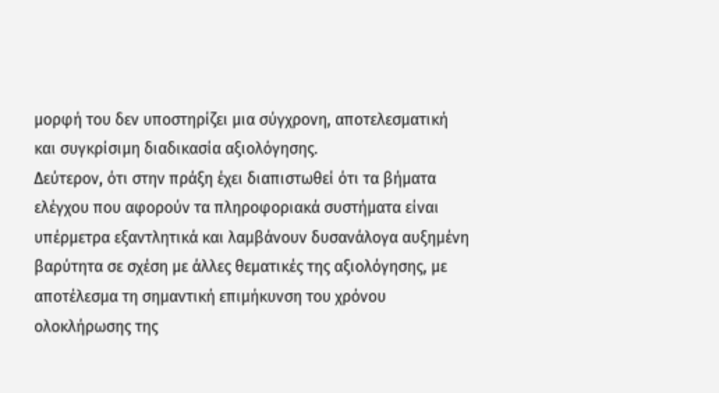μορφή του δεν υποστηρίζει μια σύγχρονη, αποτελεσματική και συγκρίσιμη διαδικασία αξιολόγησης.
Δεύτερον, ότι στην πράξη έχει διαπιστωθεί ότι τα βήματα ελέγχου που αφορούν τα πληροφοριακά συστήματα είναι υπέρμετρα εξαντλητικά και λαμβάνουν δυσανάλογα αυξημένη βαρύτητα σε σχέση με άλλες θεματικές της αξιολόγησης, με αποτέλεσμα τη σημαντική επιμήκυνση του χρόνου ολοκλήρωσης της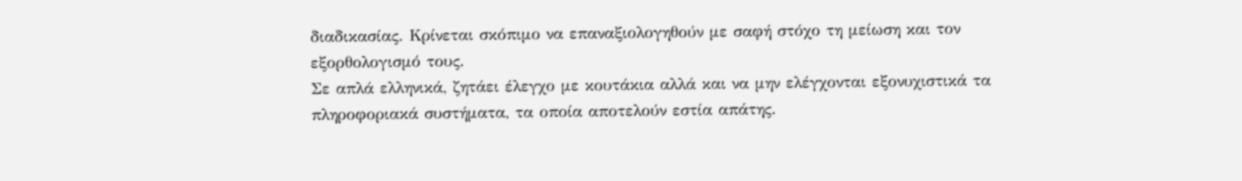διαδικασίας. Κρίνεται σκόπιμο να επαναξιολογηθούν με σαφή στόχο τη μείωση και τον εξορθολογισμό τους.
Σε απλά ελληνικά, ζητάει έλεγχο με κουτάκια αλλά και να μην ελέγχονται εξονυχιστικά τα πληροφοριακά συστήματα, τα οποία αποτελούν εστία απάτης.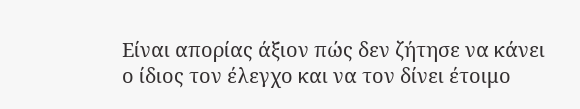Είναι απορίας άξιον πώς δεν ζήτησε να κάνει ο ίδιος τον έλεγχο και να τον δίνει έτοιμο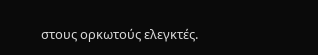στους ορκωτούς ελεγκτές.